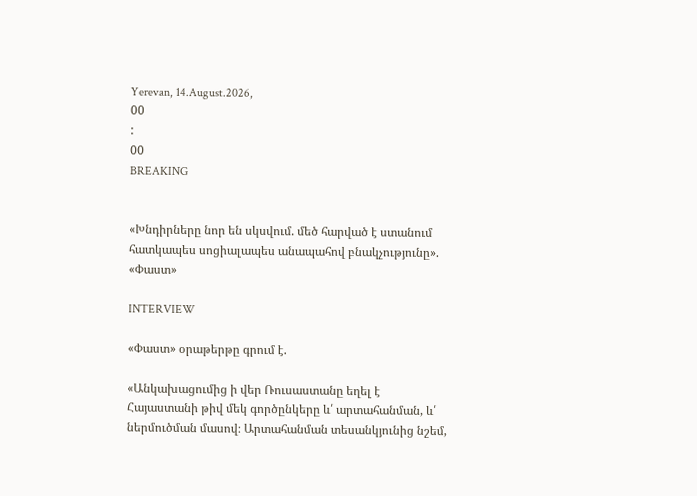Yerevan, 14.August.2026,
00
:
00
BREAKING


«Խնդիրները նոր են սկսվում. մեծ հարված է ստանում հատկապես սոցիալապես անապահով բնակչությունը». «Փաստ»

INTERVIEW

«Փաստ» օրաթերթը գրում է.

«Անկախացումից ի վեր Ռուսաստանը եղել է Հայաստանի թիվ մեկ գործընկերը և՛ արտահանման, և՛ ներմուծման մասով։ Արտահանման տեսանկյունից նշեմ,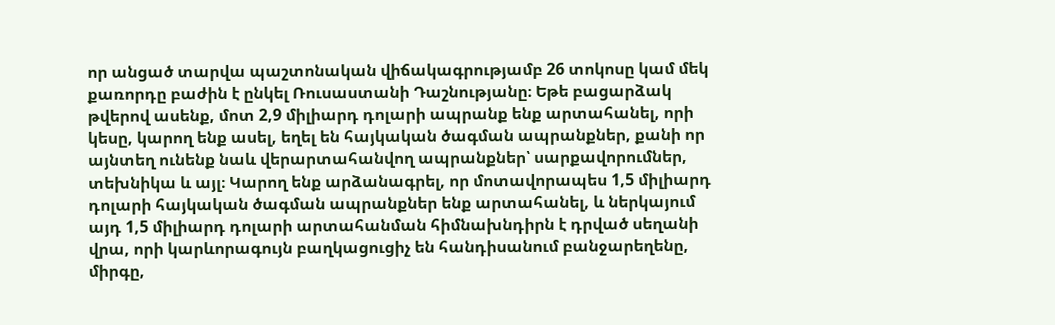որ անցած տարվա պաշտոնական վիճակագրությամբ 26 տոկոսը կամ մեկ քառորդը բաժին է ընկել Ռուսաստանի Դաշնությանը։ Եթե բացարձակ թվերով ասենք, մոտ 2,9 միլիարդ դոլարի ապրանք ենք արտահանել, որի կեսը, կարող ենք ասել, եղել են հայկական ծագման ապրանքներ, քանի որ այնտեղ ունենք նաև վերարտահանվող ապրանքներ՝ սարքավորումներ, տեխնիկա և այլ։ Կարող ենք արձանագրել, որ մոտավորապես 1,5 միլիարդ դոլարի հայկական ծագման ապրանքներ ենք արտահանել, և ներկայում այդ 1,5 միլիարդ դոլարի արտահանման հիմնախնդիրն է դրված սեղանի վրա, որի կարևորագույն բաղկացուցիչ են հանդիսանում բանջարեղենը, միրգը,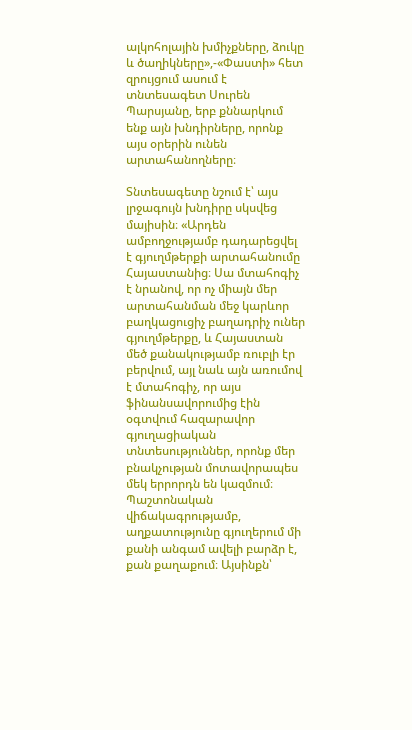ալկոհոլային խմիչքները, ձուկը և ծաղիկները»,-«Փաստի» հետ զրույցում ասում է տնտեսագետ Սուրեն Պարսյանը, երբ քննարկում ենք այն խնդիրները, որոնք այս օրերին ունեն արտահանողները։

Տնտեսագետը նշում է՝ այս լրջագույն խնդիրը սկսվեց մայիսին։ «Արդեն ամբողջությամբ դադարեցվել է գյուղմթերքի արտահանումը Հայաստանից։ Սա մտահոգիչ է նրանով, որ ոչ միայն մեր արտահանման մեջ կարևոր բաղկացուցիչ բաղադրիչ ուներ գյուղմթերքը, և Հայաստան մեծ քանակությամբ ռուբլի էր բերվում, այլ նաև այն առումով է մտահոգիչ, որ այս ֆինանսավորումից էին օգտվում հազարավոր գյուղացիական տնտեսություններ, որոնք մեր բնակչության մոտավորապես մեկ երրորդն են կազմում։ Պաշտոնական վիճակագրությամբ, աղքատությունը գյուղերում մի քանի անգամ ավելի բարձր է, քան քաղաքում։ Այսինքն՝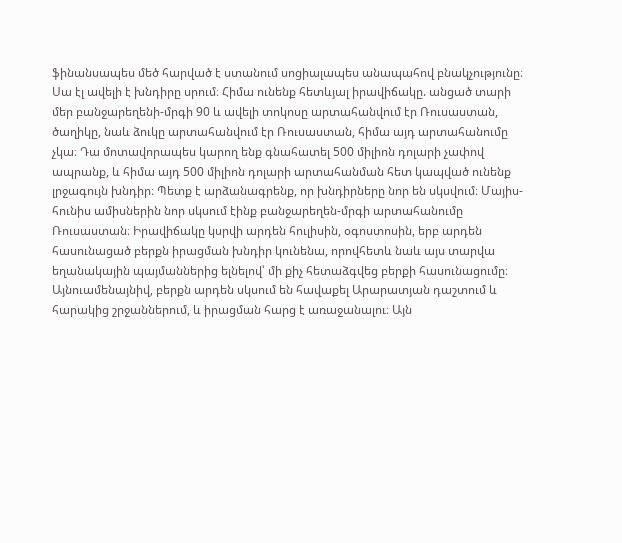ֆինանսապես մեծ հարված է ստանում սոցիալապես անապահով բնակչությունը։ Սա էլ ավելի է խնդիրը սրում։ Հիմա ունենք հետևյալ իրավիճակը. անցած տարի մեր բանջարեղենի-մրգի 90 և ավելի տոկոսը արտահանվում էր Ռուսաստան, ծաղիկը, նաև ձուկը արտահանվում էր Ռուսաստան, հիմա այդ արտահանումը չկա։ Դա մոտավորապես կարող ենք գնահատել 500 միլիոն դոլարի չափով ապրանք, և հիմա այդ 500 միլիոն դոլարի արտահանման հետ կապված ունենք լրջագույն խնդիր։ Պետք է արձանագրենք, որ խնդիրները նոր են սկսվում։ Մայիս-հունիս ամիսներին նոր սկսում էինք բանջարեղեն-մրգի արտահանումը Ռուսաստան։ Իրավիճակը կսրվի արդեն հուլիսին, օգոստոսին, երբ արդեն հասունացած բերքն իրացման խնդիր կունենա, որովհետև նաև այս տարվա եղանակային պայմաններից ելնելով՝ մի քիչ հետաձգվեց բերքի հասունացումը։ Այնուամենայնիվ, բերքն արդեն սկսում են հավաքել Արարատյան դաշտում և հարակից շրջաններում, և իրացման հարց է առաջանալու։ Այն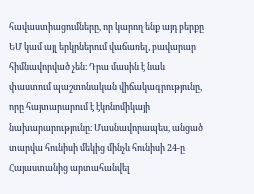հավաստիացումները, որ կարող ենք այդ բերքը ԵՄ կամ այլ երկրներում վաճառել, բավարար հիմնավորված չեն։ Դրա մասին է նաև փաստում պաշտոնական վիճակագրությունը, որը հայտարարում է էկոնոմիկայի նախարարությունը։ Մասնավորապես, անցած տարվա հունիսի մեկից մինչև հունիսի 24-ը Հայաստանից արտահանվել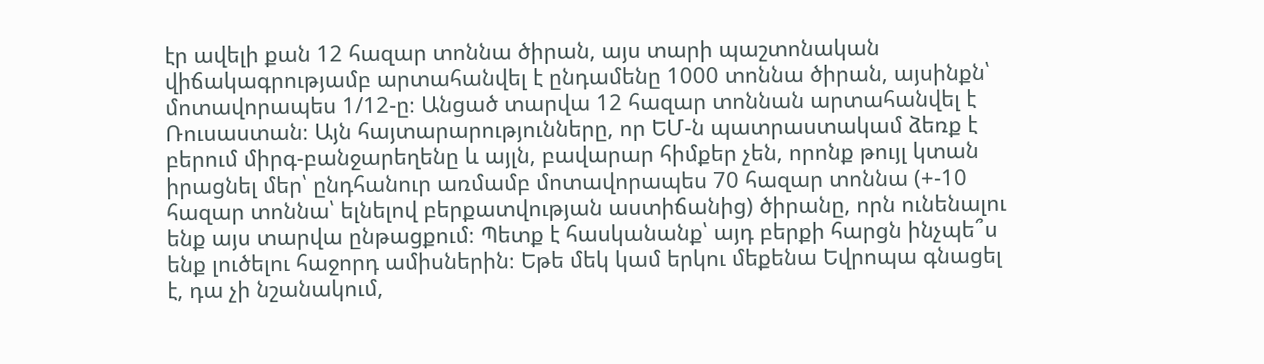էր ավելի քան 12 հազար տոննա ծիրան, այս տարի պաշտոնական վիճակագրությամբ արտահանվել է ընդամենը 1000 տոննա ծիրան, այսինքն՝ մոտավորապես 1/12-ը։ Անցած տարվա 12 հազար տոննան արտահանվել է Ռուսաստան։ Այն հայտարարությունները, որ ԵՄ-ն պատրաստակամ ձեռք է բերում միրգ-բանջարեղենը և այլն, բավարար հիմքեր չեն, որոնք թույլ կտան իրացնել մեր՝ ընդհանուր առմամբ մոտավորապես 70 հազար տոննա (+-10 հազար տոննա՝ ելնելով բերքատվության աստիճանից) ծիրանը, որն ունենալու ենք այս տարվա ընթացքում։ Պետք է հասկանանք՝ այդ բերքի հարցն ինչպե՞ս ենք լուծելու հաջորդ ամիսներին։ Եթե մեկ կամ երկու մեքենա Եվրոպա գնացել է, դա չի նշանակում,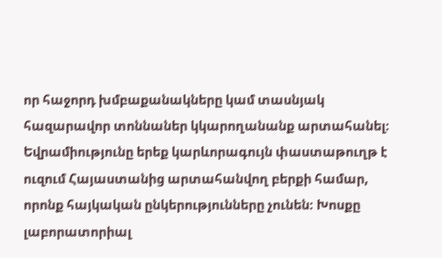որ հաջորդ խմբաքանակները կամ տասնյակ հազարավոր տոննաներ կկարողանանք արտահանել։ Եվրամիությունը երեք կարևորագույն փաստաթուղթ է ուզում Հայաստանից արտահանվող բերքի համար, որոնք հայկական ընկերությունները չունեն։ Խոսքը լաբորատորիալ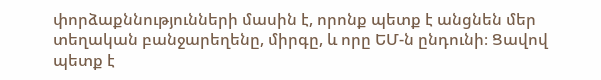փորձաքննությունների մասին է, որոնք պետք է անցնեն մեր տեղական բանջարեղենը, միրգը, և որը ԵՄ-ն ընդունի։ Ցավով պետք է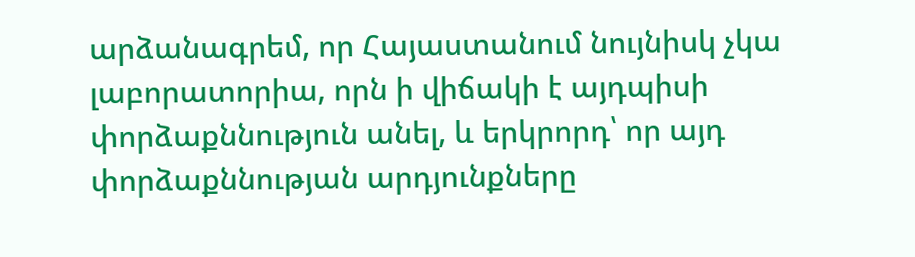արձանագրեմ, որ Հայաստանում նույնիսկ չկա լաբորատորիա, որն ի վիճակի է այդպիսի փորձաքննություն անել, և երկրորդ՝ որ այդ փորձաքննության արդյունքները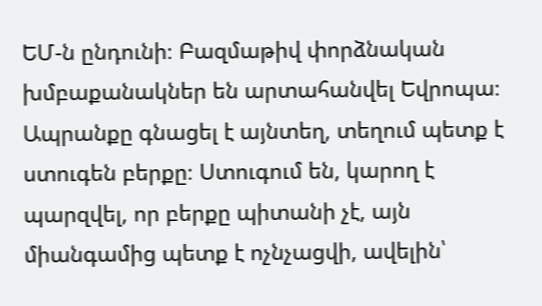ԵՄ-ն ընդունի։ Բազմաթիվ փորձնական խմբաքանակներ են արտահանվել Եվրոպա։ Ապրանքը գնացել է այնտեղ, տեղում պետք է ստուգեն բերքը։ Ստուգում են, կարող է պարզվել, որ բերքը պիտանի չէ, այն միանգամից պետք է ոչնչացվի, ավելին՝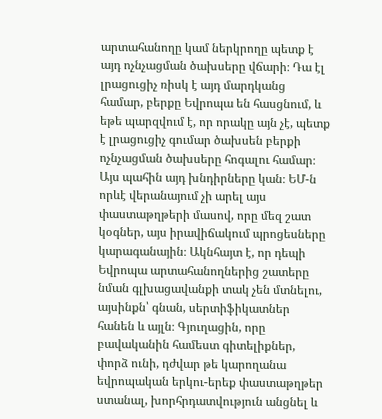արտահանողը կամ ներկրողը պետք է այդ ոչնչացման ծախսերը վճարի։ Դա էլ լրացուցիչ ռիսկ է այդ մարդկանց համար, բերքը Եվրոպա են հասցնում, և եթե պարզվում է, որ որակը այն չէ, պետք է լրացուցիչ գումար ծախսեն բերքի ոչնչացման ծախսերը հոգալու համար։ Այս պահին այդ խնդիրները կան։ ԵՄ-ն որևէ վերանայում չի արել այս փաստաթղթերի մասով, որը մեզ շատ կօգներ, այս իրավիճակում պրոցեսները կարագանային։ Ակնհայտ է, որ դեպի Եվրոպա արտահանողներից շատերը նման գլխացավանքի տակ չեն մտնելու, այսինքն՝ գնան, սերտիֆիկատներ հանեն և այլն։ Գյուղացին, որը բավականին համեստ գիտելիքներ, փորձ ունի, դժվար թե կարողանա եվրոպական երկու-երեք փաստաթղթեր ստանալ, խորհրդատվություն անցնել և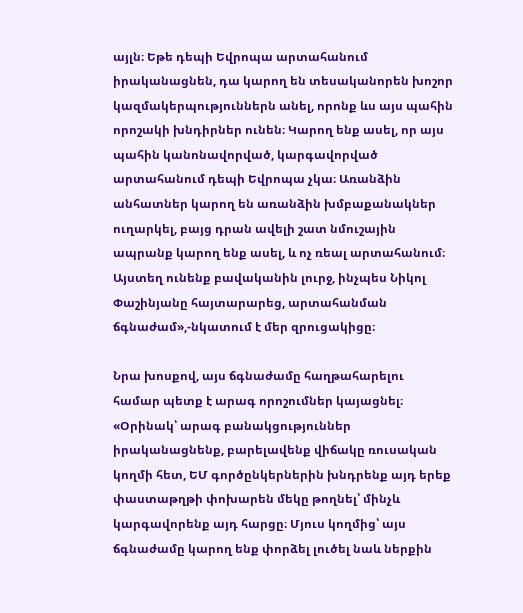այլն։ Եթե դեպի Եվրոպա արտահանում իրականացնեն, դա կարող են տեսականորեն խոշոր կազմակերպություններն անել, որոնք ևս այս պահին որոշակի խնդիրներ ունեն։ Կարող ենք ասել, որ այս պահին կանոնավորված, կարգավորված արտահանում դեպի Եվրոպա չկա։ Առանձին անհատներ կարող են առանձին խմբաքանակներ ուղարկել, բայց դրան ավելի շատ նմուշային ապրանք կարող ենք ասել, և ոչ ռեալ արտահանում։ Այստեղ ունենք բավականին լուրջ, ինչպես Նիկոլ Փաշինյանը հայտարարեց, արտահանման ճգնաժամ»,-նկատում է մեր զրուցակիցը։

Նրա խոսքով, այս ճգնաժամը հաղթահարելու համար պետք է արագ որոշումներ կայացնել։ «Օրինակ՝ արագ բանակցություններ իրականացնենք, բարելավենք վիճակը ռուսական կողմի հետ, ԵՄ գործընկերներին խնդրենք այդ երեք փաստաթղթի փոխարեն մեկը թողնել՝ մինչև կարգավորենք այդ հարցը։ Մյուս կողմից՝ այս ճգնաժամը կարող ենք փորձել լուծել նաև ներքին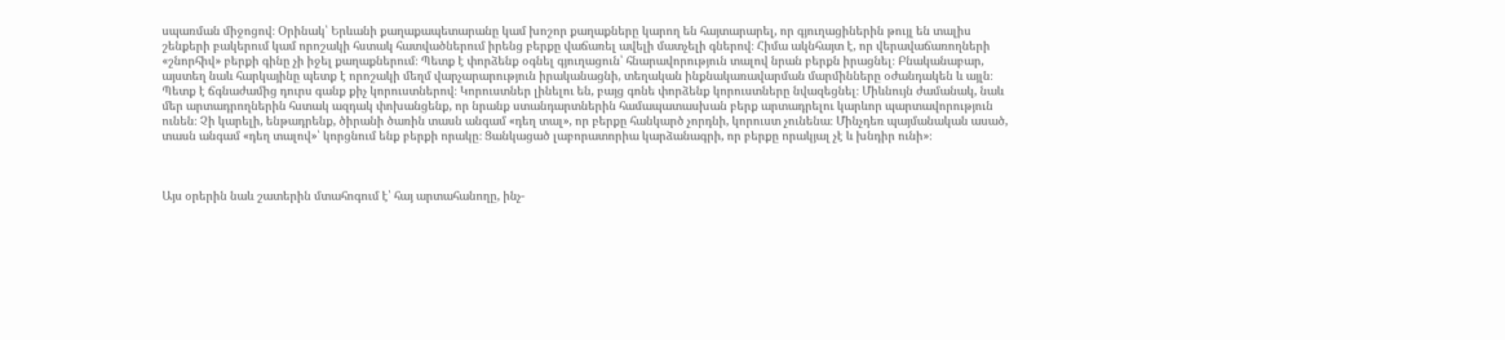սպառման միջոցով։ Օրինակ՝ Երևանի քաղաքապետարանը կամ խոշոր քաղաքները կարող են հայտարարել, որ գյուղացիներին թույլ են տալիս շենքերի բակերում կամ որոշակի հստակ հատվածներում իրենց բերքը վաճառել ավելի մատչելի գներով։ Հիմա ակնհայտ է, որ վերավաճառողների «շնորհիվ» բերքի գինը չի իջել քաղաքներում։ Պետք է փորձենք օգնել գյուղացուն՝ հնարավորություն տալով նրան բերքն իրացնել։ Բնականաբար, այստեղ նաև հարկայինը պետք է որոշակի մեղմ վարչարարություն իրականացնի, տեղական ինքնակառավարման մարմինները օժանդակեն և այլն։ Պետք է ճգնաժամից դուրս գանք քիչ կորուստներով։ Կորուստներ լինելու են, բայց գոնե փորձենք կորուստները նվազեցնել։ Միևնույն ժամանակ, նաև մեր արտադրողներին հստակ ազդակ փոխանցենք, որ նրանք ստանդարտներին համապատասխան բերք արտադրելու կարևոր պարտավորություն ունեն։ Չի կարելի, ենթադրենք, ծիրանի ծառին տասն անգամ «դեղ տալ», որ բերքը հանկարծ չորդնի, կորուստ չունենա։ Մինչդեռ պայմանական ասած, տասն անգամ «դեղ տալով»՝ կորցնում ենք բերքի որակը։ Ցանկացած լաբորատորիա կարձանագրի, որ բերքը որակյալ չէ և խնդիր ունի»։



Այս օրերին նաև շատերին մտահոգում է՝ հայ արտահանողը, ինչ-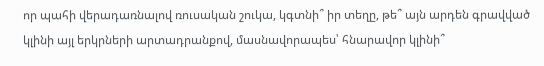որ պահի վերադառնալով ռուսական շուկա, կգտնի՞ իր տեղը, թե՞ այն արդեն գրավված կլինի այլ երկրների արտադրանքով, մասնավորապես՝ հնարավոր կլինի՞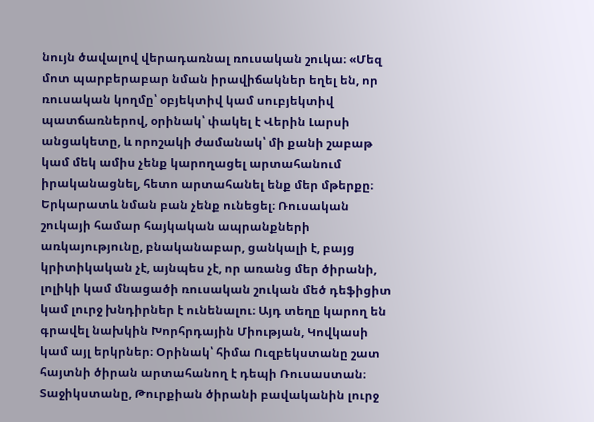նույն ծավալով վերադառնալ ռուսական շուկա։ «Մեզ մոտ պարբերաբար նման իրավիճակներ եղել են, որ ռուսական կողմը՝ օբյեկտիվ կամ սուբյեկտիվ պատճառներով, օրինակ՝ փակել է Վերին Լարսի անցակետը, և որոշակի ժամանակ՝ մի քանի շաբաթ կամ մեկ ամիս չենք կարողացել արտահանում իրականացնել, հետո արտահանել ենք մեր մթերքը։ Երկարատև նման բան չենք ունեցել։ Ռուսական շուկայի համար հայկական ապրանքների առկայությունը, բնականաբար, ցանկալի է, բայց կրիտիկական չէ, այնպես չէ, որ առանց մեր ծիրանի, լոլիկի կամ մնացածի ռուսական շուկան մեծ դեֆիցիտ կամ լուրջ խնդիրներ է ունենալու։ Այդ տեղը կարող են գրավել նախկին Խորհրդային Միության, Կովկասի կամ այլ երկրներ։ Օրինակ՝ հիմա Ուզբեկստանը շատ հայտնի ծիրան արտահանող է դեպի Ռուսաստան։ Տաջիկստանը, Թուրքիան ծիրանի բավականին լուրջ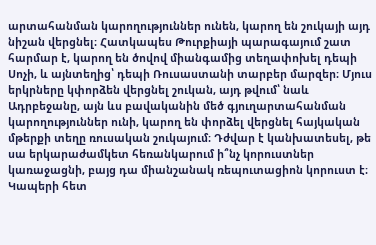արտահանման կարողություններ ունեն, կարող են շուկայի այդ նիշան վերցնել։ Հատկապես Թուրքիայի պարագայում շատ հարմար է, կարող են ծովով միանգամից տեղափոխել դեպի Սոչի, և այնտեղից՝ դեպի Ռուսաստանի տարբեր մարզեր։ Մյուս երկրները կփորձեն վերցնել շուկան, այդ թվում՝ նաև Ադրբեջանը, այն ևս բավականին մեծ գյուղարտահանման կարողություններ ունի, կարող են փորձել վերցնել հայկական մթերքի տեղը ռուսական շուկայում։ Դժվար է կանխատեսել, թե սա երկարաժամկետ հեռանկարում ի՞նչ կորուստներ կառաջացնի, բայց դա միանշանակ ռեպուտացիոն կորուստ է։ Կապերի հետ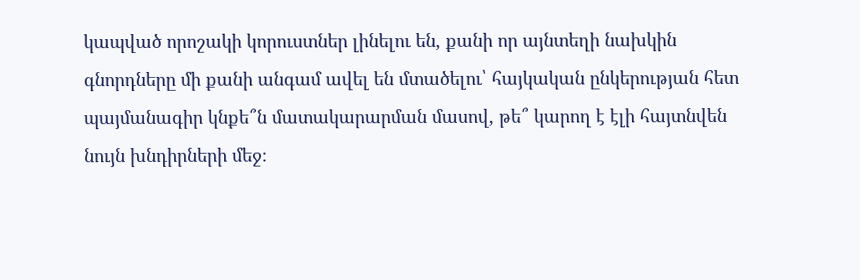կապված որոշակի կորուստներ լինելու են, քանի որ այնտեղի նախկին գնորդները մի քանի անգամ ավել են մտածելու՝ հայկական ընկերության հետ պայմանագիր կնքե՞ն մատակարարման մասով, թե՞ կարող է էլի հայտնվեն նույն խնդիրների մեջ։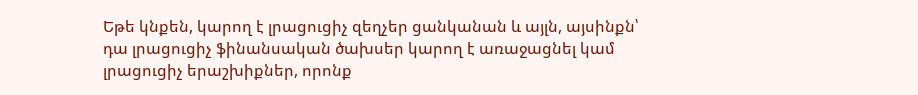Եթե կնքեն, կարող է լրացուցիչ զեղչեր ցանկանան և այլն, այսինքն՝ դա լրացուցիչ ֆինանսական ծախսեր կարող է առաջացնել կամ լրացուցիչ երաշխիքներ, որոնք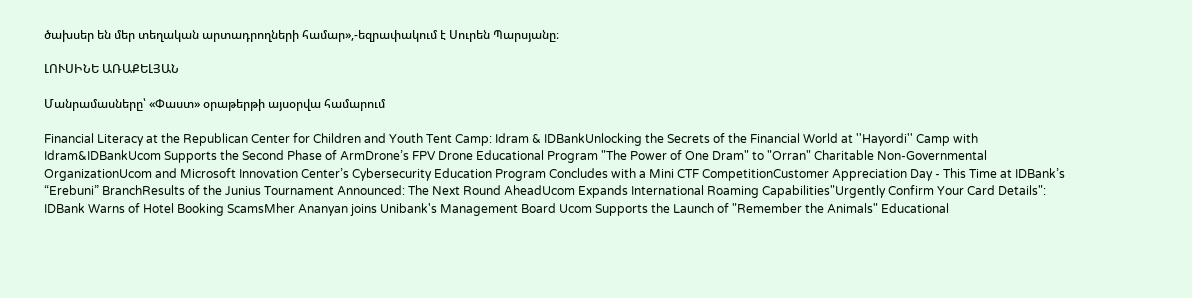ծախսեր են մեր տեղական արտադրողների համար»,-եզրափակում է Սուրեն Պարսյանը։

ԼՈՒՍԻՆԵ ԱՌԱՔԵԼՅԱՆ

Մանրամասները՝ «Փաստ» օրաթերթի այսօրվա համարում

Financial Literacy at the Republican Center for Children and Youth Tent Camp: Idram & IDBankUnlocking the Secrets of the Financial World at ''Hayordi'' Camp with Idram&IDBankUcom Supports the Second Phase of ArmDrone’s FPV Drone Educational Program "The Power of One Dram" to "Orran" Charitable Non-Governmental OrganizationUcom and Microsoft Innovation Center’s Cybersecurity Education Program Concludes with a Mini CTF CompetitionCustomer Appreciation Day - This Time at IDBank’s “Erebuni” BranchResults of the Junius Tournament Announced: The Next Round AheadUcom Expands International Roaming Capabilities"Urgently Confirm Your Card Details": IDBank Warns of Hotel Booking ScamsMher Ananyan joins Unibank's Management Board Ucom Supports the Launch of "Remember the Animals" Educational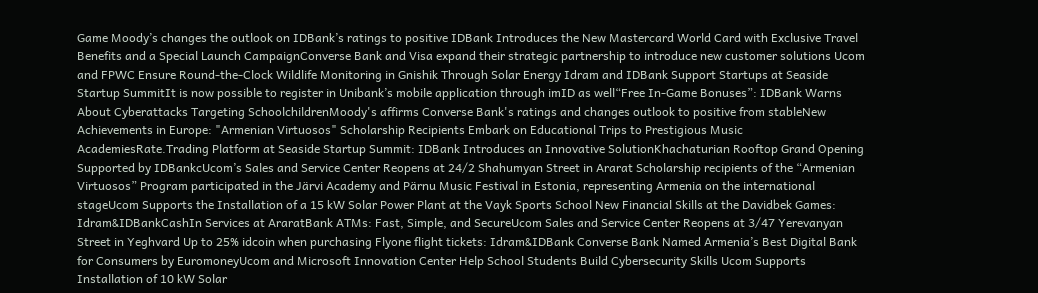Game Moody’s changes the outlook on IDBank’s ratings to positive IDBank Introduces the New Mastercard World Card with Exclusive Travel Benefits and a Special Launch CampaignConverse Bank and Visa expand their strategic partnership to introduce new customer solutions Ucom and FPWC Ensure Round-the-Clock Wildlife Monitoring in Gnishik Through Solar Energy Idram and IDBank Support Startups at Seaside Startup SummitIt is now possible to register in Unibank’s mobile application through imID as well“Free In-Game Bonuses”: IDBank Warns About Cyberattacks Targeting SchoolchildrenMoody's affirms Converse Bank's ratings and changes outlook to positive from stableNew Achievements in Europe: "Armenian Virtuosos" Scholarship Recipients Embark on Educational Trips to Prestigious Music AcademiesRate.Trading Platform at Seaside Startup Summit: IDBank Introduces an Innovative SolutionKhachaturian Rooftop Grand Opening Supported by IDBankcUcom’s Sales and Service Center Reopens at 24/2 Shahumyan Street in Ararat Scholarship recipients of the “Armenian Virtuosos” Program participated in the Järvi Academy and Pärnu Music Festival in Estonia, representing Armenia on the international stageUcom Supports the Installation of a 15 kW Solar Power Plant at the Vayk Sports School New Financial Skills at the Davidbek Games: Idram&IDBankCashIn Services at AraratBank ATMs: Fast, Simple, and SecureUcom Sales and Service Center Reopens at 3/47 Yerevanyan Street in Yeghvard Up to 25% idcoin when purchasing Flyone flight tickets: Idram&IDBank Converse Bank Named Armenia’s Best Digital Bank for Consumers by EuromoneyUcom and Microsoft Innovation Center Help School Students Build Cybersecurity Skills Ucom Supports Installation of 10 kW Solar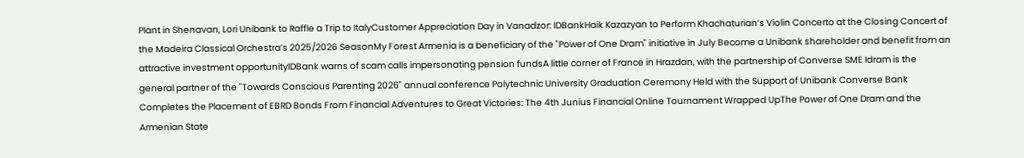Plant in Shenavan, Lori Unibank to Raffle a Trip to ItalyCustomer Appreciation Day in Vanadzor: IDBankHaik Kazazyan to Perform Khachaturian’s Violin Concerto at the Closing Concert of the Madeira Classical Orchestra’s 2025/2026 SeasonMy Forest Armenia is a beneficiary of the "Power of One Dram" initiative in July Become a Unibank shareholder and benefit from an attractive investment opportunityIDBank warns of scam calls impersonating pension fundsA little corner of France in Hrazdan, with the partnership of Converse SME Idram is the general partner of the "Towards Conscious Parenting 2026" annual conference Polytechnic University Graduation Ceremony Held with the Support of Unibank Converse Bank Completes the Placement of EBRD Bonds From Financial Adventures to Great Victories: The 4th Junius Financial Online Tournament Wrapped UpThe Power of One Dram and the Armenian State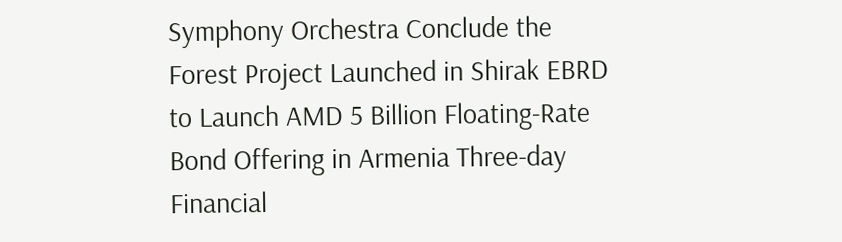Symphony Orchestra Conclude the Forest Project Launched in Shirak EBRD to Launch AMD 5 Billion Floating-Rate Bond Offering in Armenia Three-day Financial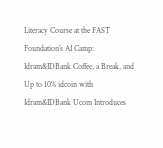Literacy Course at the FAST Foundation’s AI Camp: Idram&IDBank Coffee, a Break, and Up to 10% idcoin with Idram&IDBank Ucom Introduces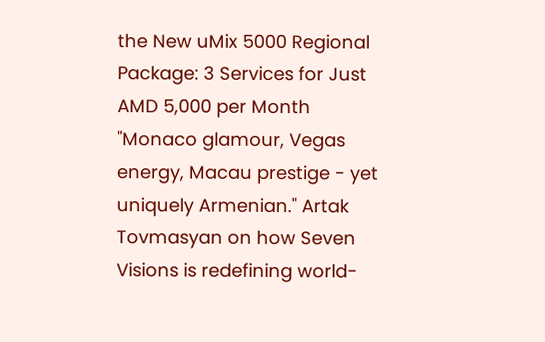the New uMix 5000 Regional Package: 3 Services for Just AMD 5,000 per Month "Monaco glamour, Vegas energy, Macau prestige - yet uniquely Armenian." Artak Tovmasyan on how Seven Visions is redefining world-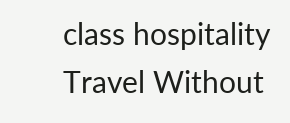class hospitality Travel Without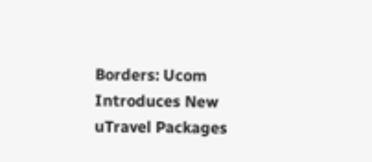Borders: Ucom Introduces New uTravel Packages